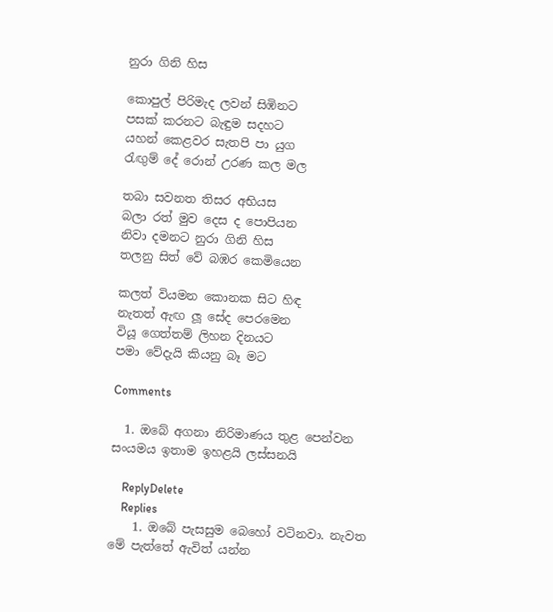නුරා ගිනි හිස

කොපුල් පිරිමැද ලවන් සිඹිනට
පසක් කරනට බැඳුම සදහට
යහන් කෙළවර සැතපි පා යුග
රැඟුම් දේ රොන් උරණ කල මල

තබා සවනත තිසර අභියස
බලා රත් මුව දෙස ද පොපියන
නිවා දමනට නුරා ගිනි හිස
තලනු සිත් වේ බඹර කෙමියෙන

කලත් වියමන කොනක සිට හිඳ
නැතත් ඇඟ ලූ සේද පෙරමෙන
වියූ ගෙත්තම් ලිහන දිනයට
පමා වේදැයි කියනු බෑ මට

Comments

  1. ඔබේ අගනා නිරිමාණය තුළ පෙන්වන සංයමය ඉතාම ඉහළයි ලස්සනයි

    ReplyDelete
    Replies
    1. ඔබේ පැසසුම බෙහෝ වටිනවා. නැවත මේ පැත්තේ ඇවිත් යන්න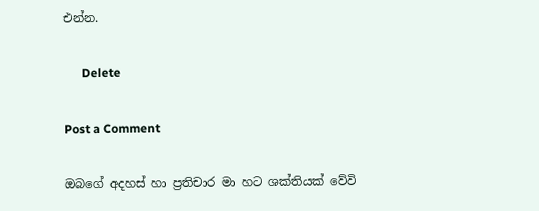එන්න.

      Delete

Post a Comment

ඔබගේ අදහස් හා ප්‍රතිචාර මා හට ශක්තියක් වේවි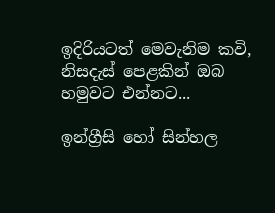ඉදිරියටත් මෙවැනිම කවි, නිසදැස් පෙළකින් ඔබ හමුවට එන්නට...

ඉන්ග්‍රීසි හෝ සින්හල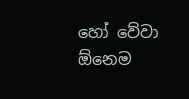හෝ වේවා ඕනෙම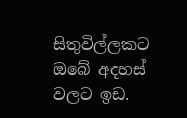සිතුවිල්ලකට ඔබේ අදහස් වලට ඉඩ.